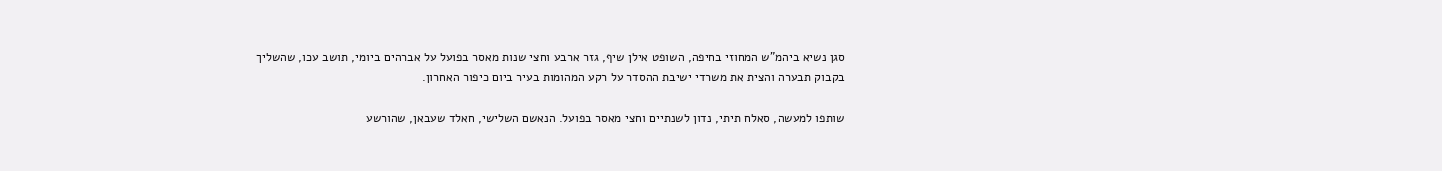סגן נשיא ביהמ"ש המחוזי בחיפה, השופט אילן שיף, גזר ארבע וחצי שנות מאסר בפועל על אברהים ביומי, תושב עכו, שהשליך בקבוק תבערה והצית את משרדי ישיבת ההסדר על רקע המהומות בעיר ביום כיפור האחרון.

שותפו למעשה, סאלח תיתי, נדון לשנתיים וחצי מאסר בפועל. הנאשם השלישי, חאלד שעבאן, שהורשע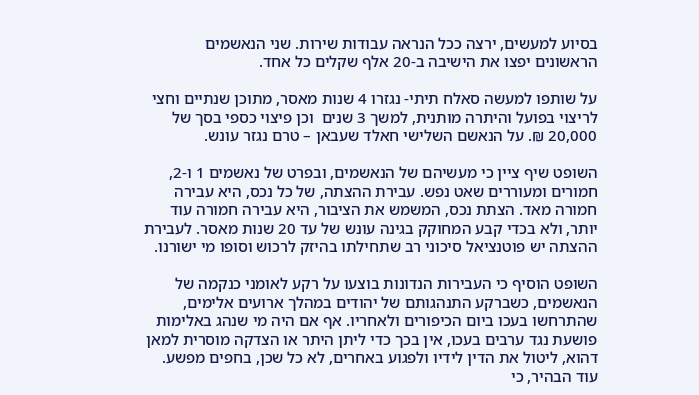בסיוע למעשים, ירצה ככל הנראה עבודות שירות. שני הנאשמים הראשונים יפצו את הישיבה ב-20 אלף שקלים כל אחד.

על שותפו למעשה סאלח תיתי- נגזרו 4 שנות מאסר, מתוכן שנתיים וחצי לריצוי בפועל והיתרה מותנית, למשך 3 שנים  וכן פיצוי כספי בסך של 20,000 ₪. על הנאשם השלישי חאלד שעבאן – טרם נגזר עונש.

השופט שיף ציין כי מעשיהם של הנאשמים, ובפרט של נאשמים 1 ו-2, חמורים ומעוררים שאט נפש. עבירת ההצתה, של כל נכס, היא עבירה חמורה מאד. הצתת נכס, המשמש את הציבור, היא עבירה חמורה עוד יותר, ולא בכדי קבע המחוקק בגינה עונש של עד 20 שנות מאסר. לעבירת ההצתה יש פוטנציאל סיכוני רב שתחילתו בהיזק לרכוש וסופו מי ישורנו.

השופט הוסיף כי העבירות הנדונות בוצעו על רקע לאומני כנקמה של הנאשמים, כשברקע התנהגותם של יהודים במהלך ארועים אלימים, שהתרחשו בעכו ביום הכיפורים ולאחריו. אף אם היה מי שנהג באלימות פושעת נגד ערבים בעכו, אין בכך כדי ליתן היתר או הצדקה מוסרית למאן דהוא, ליטול את הדין לידיו ולפגוע באחרים, לא כל שכן, בחפים מפשע. עוד הבהיר, כי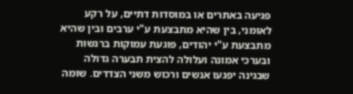פגיעה באתרים או במוסדות דתיים, על רקע לאומני, בין שהיא מתבצעת ע"י ערבים ובין שהיא מתבצעת ע"י יהודים, פוגעת עמוקות ברגשות ובערכי אמונה ועלולה להצית תבערה גדולה שבגינה יפגעו אנשים ורכוש משני הצדדים. שומה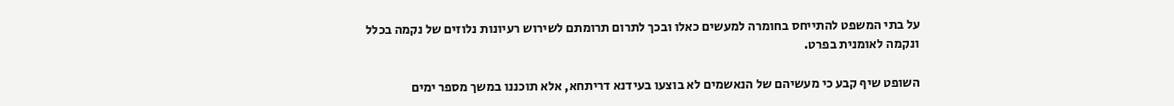על בתי המשפט להתייחס בחומרה למעשים כאלו ובכך לתרום תרומתם לשירוש רעיונות נלוזים של נקמה בכלל ונקמה לאומנית בפרט.

השופט שיף קבע כי מעשיהם של הנאשמים לא בוצעו בעידנא דריתחא, אלא תוכננו במשך מספר ימים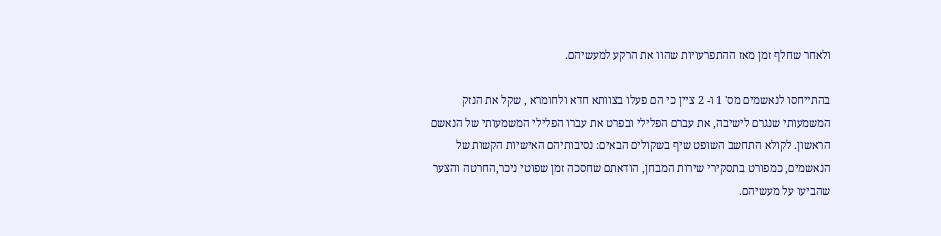ולאחר שחלף זמן מאז ההתפרעויות שהוו את הרקע למעשיהם.

בהתייחסו לנאשמים מס' 1 ו- 2 ציין כי הם פעלו בצוותא חדא ולחומרא , שקל את הנזק המשמעותי שנגרם לישיבה, את עברם הפלילי ובפרט את עברו הפלילי המשמעותי של הנאשם הראשון. לקולא התחשב השופט שיף בשקולים הבאים: נסיבותיהם האישיות הקשות של הנאשמים, כמפורט בתסקירי שירות המבחן, הודאתם שחסכה זמן שפוטי ניכר,החרטה והצער שהביעו על מעשיהם.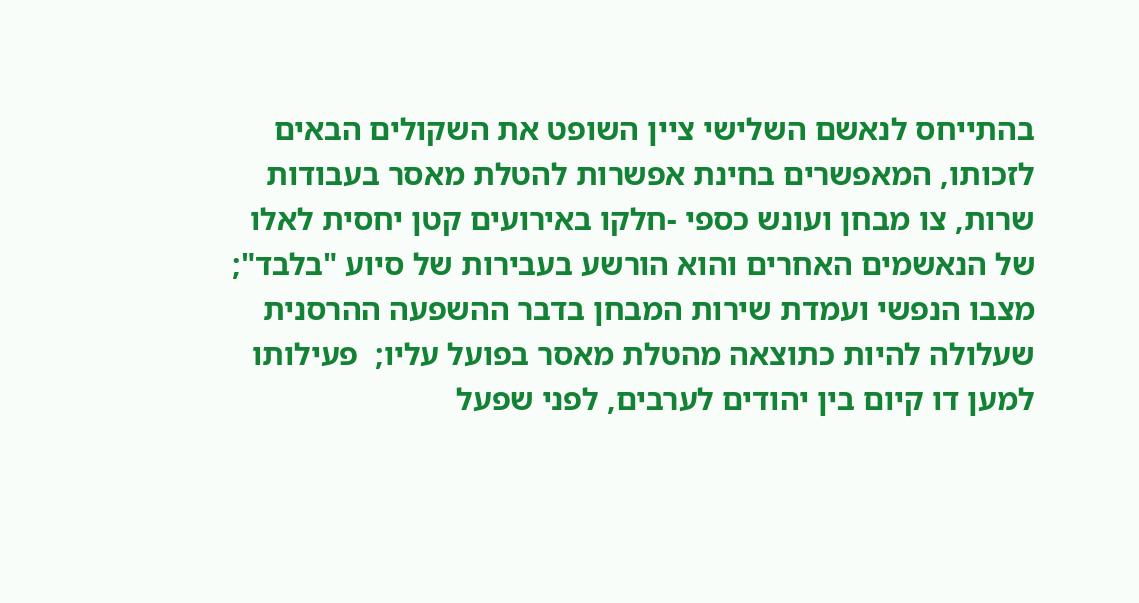בהתייחס לנאשם השלישי ציין השופט את השקולים הבאים לזכותו, המאפשרים בחינת אפשרות להטלת מאסר בעבודות שרות, צו מבחן ועונש כספי -חלקו באירועים קטן יחסית לאלו של הנאשמים האחרים והוא הורשע בעבירות של סיוע "בלבד"; מצבו הנפשי ועמדת שירות המבחן בדבר ההשפעה ההרסנית שעלולה להיות כתוצאה מהטלת מאסר בפועל עליו;  פעילותו למען דו קיום בין יהודים לערבים, לפני שפעל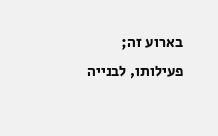בארוע זה; פעילותו, לבנייה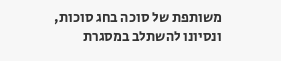משותפת של סוכה בחג סוכות, ונסיונו להשתלב במסגרת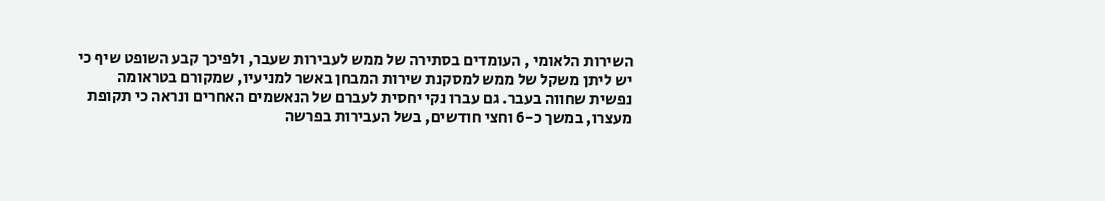השירות הלאומי , העומדים בסתירה של ממש לעבירות שעבר, ולפיכך קבע השופט שיף כי יש ליתן משקל של ממש למסקנת שירות המבחן באשר למניעיו, שמקורם בטראומה נפשית שחווה בעבר. גם עברו נקי יחסית לעברם של הנאשמים האחרים ונראה כי תקופת מעצרו, במשך כ-6 וחצי חודשים, בשל העבירות בפרשה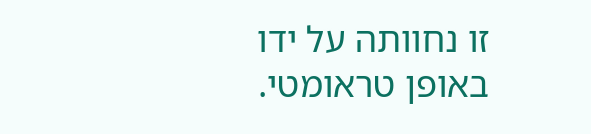זו נחוותה על ידו באופן טראומטי.